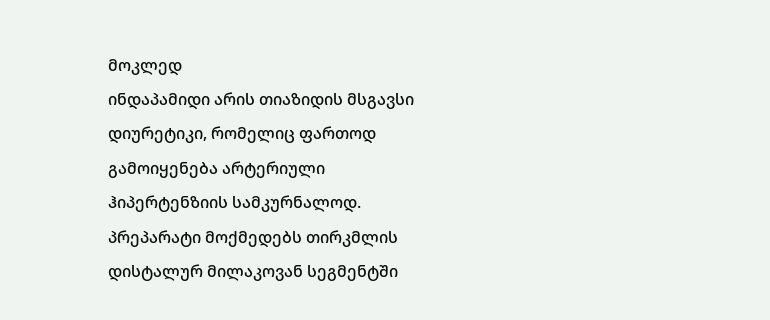მოკლედ
ინდაპამიდი არის თიაზიდის მსგავსი დიურეტიკი, რომელიც ფართოდ გამოიყენება არტერიული ჰიპერტენზიის სამკურნალოდ. პრეპარატი მოქმედებს თირკმლის დისტალურ მილაკოვან სეგმენტში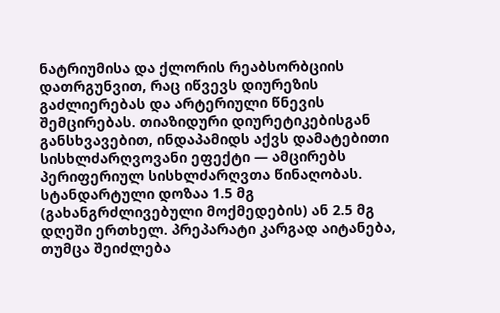ნატრიუმისა და ქლორის რეაბსორბციის დათრგუნვით, რაც იწვევს დიურეზის გაძლიერებას და არტერიული წნევის შემცირებას. თიაზიდური დიურეტიკებისგან განსხვავებით, ინდაპამიდს აქვს დამატებითი სისხლძარღვოვანი ეფექტი — ამცირებს პერიფერიულ სისხლძარღვთა წინაღობას. სტანდარტული დოზაა 1.5 მგ (გახანგრძლივებული მოქმედების) ან 2.5 მგ დღეში ერთხელ. პრეპარატი კარგად აიტანება, თუმცა შეიძლება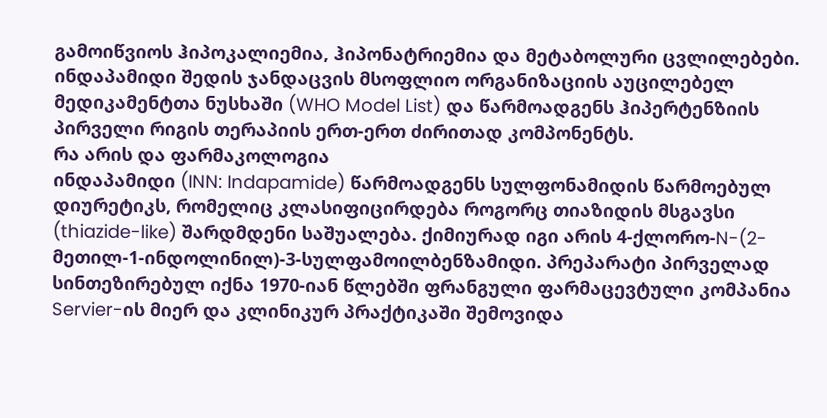გამოიწვიოს ჰიპოკალიემია, ჰიპონატრიემია და მეტაბოლური ცვლილებები. ინდაპამიდი შედის ჯანდაცვის მსოფლიო ორგანიზაციის აუცილებელ მედიკამენტთა ნუსხაში (WHO Model List) და წარმოადგენს ჰიპერტენზიის პირველი რიგის თერაპიის ერთ-ერთ ძირითად კომპონენტს.
რა არის და ფარმაკოლოგია
ინდაპამიდი (INN: Indapamide) წარმოადგენს სულფონამიდის წარმოებულ დიურეტიკს, რომელიც კლასიფიცირდება როგორც თიაზიდის მსგავსი (thiazide-like) შარდმდენი საშუალება. ქიმიურად იგი არის 4-ქლორო-N-(2-მეთილ-1-ინდოლინილ)-3-სულფამოილბენზამიდი. პრეპარატი პირველად სინთეზირებულ იქნა 1970-იან წლებში ფრანგული ფარმაცევტული კომპანია Servier-ის მიერ და კლინიკურ პრაქტიკაში შემოვიდა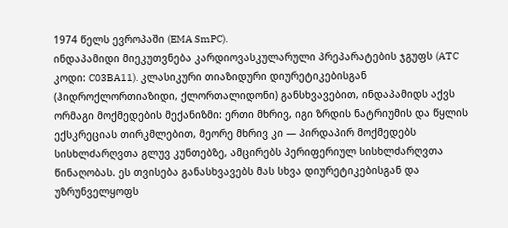1974 წელს ევროპაში (EMA SmPC).
ინდაპამიდი მიეკუთვნება კარდიოვასკულარული პრეპარატების ჯგუფს (ATC კოდი: C03BA11). კლასიკური თიაზიდური დიურეტიკებისგან (ჰიდროქლორთიაზიდი, ქლორთალიდონი) განსხვავებით, ინდაპამიდს აქვს ორმაგი მოქმედების მექანიზმი: ერთი მხრივ, იგი ზრდის ნატრიუმის და წყლის ექსკრეციას თირკმლებით, მეორე მხრივ კი — პირდაპირ მოქმედებს სისხლძარღვთა გლუვ კუნთებზე, ამცირებს პერიფერიულ სისხლძარღვთა წინაღობას. ეს თვისება განასხვავებს მას სხვა დიურეტიკებისგან და უზრუნველყოფს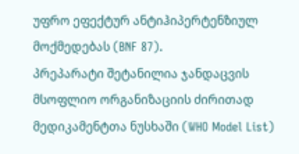უფრო ეფექტურ ანტიჰიპერტენზიულ მოქმედებას (BNF 87).
პრეპარატი შეტანილია ჯანდაცვის მსოფლიო ორგანიზაციის ძირითად მედიკამენტთა ნუსხაში (WHO Model List)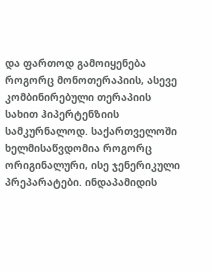და ფართოდ გამოიყენება როგორც მონოთერაპიის, ასევე კომბინირებული თერაპიის სახით ჰიპერტენზიის სამკურნალოდ. საქართველოში ხელმისაწვდომია როგორც ორიგინალური, ისე ჯენერიკული პრეპარატები. ინდაპამიდის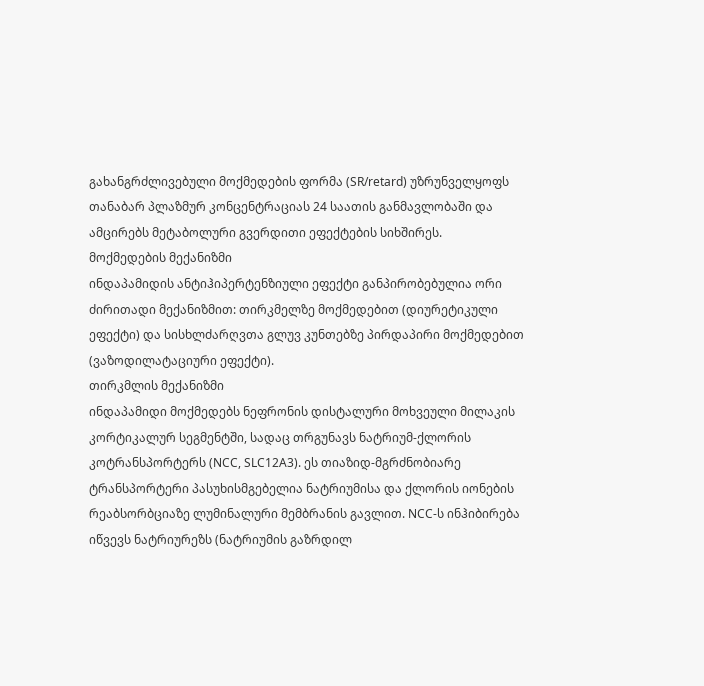გახანგრძლივებული მოქმედების ფორმა (SR/retard) უზრუნველყოფს თანაბარ პლაზმურ კონცენტრაციას 24 საათის განმავლობაში და ამცირებს მეტაბოლური გვერდითი ეფექტების სიხშირეს.
მოქმედების მექანიზმი
ინდაპამიდის ანტიჰიპერტენზიული ეფექტი განპირობებულია ორი ძირითადი მექანიზმით: თირკმელზე მოქმედებით (დიურეტიკული ეფექტი) და სისხლძარღვთა გლუვ კუნთებზე პირდაპირი მოქმედებით (ვაზოდილატაციური ეფექტი).
თირკმლის მექანიზმი
ინდაპამიდი მოქმედებს ნეფრონის დისტალური მოხვეული მილაკის კორტიკალურ სეგმენტში, სადაც თრგუნავს ნატრიუმ-ქლორის კოტრანსპორტერს (NCC, SLC12A3). ეს თიაზიდ-მგრძნობიარე ტრანსპორტერი პასუხისმგებელია ნატრიუმისა და ქლორის იონების რეაბსორბციაზე ლუმინალური მემბრანის გავლით. NCC-ს ინჰიბირება იწვევს ნატრიურეზს (ნატრიუმის გაზრდილ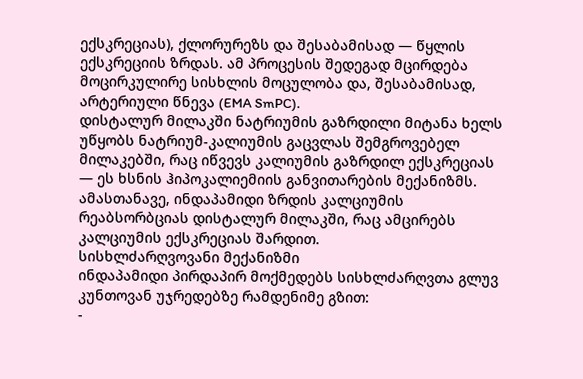ექსკრეციას), ქლორურეზს და შესაბამისად — წყლის ექსკრეციის ზრდას. ამ პროცესის შედეგად მცირდება მოცირკულირე სისხლის მოცულობა და, შესაბამისად, არტერიული წნევა (EMA SmPC).
დისტალურ მილაკში ნატრიუმის გაზრდილი მიტანა ხელს უწყობს ნატრიუმ-კალიუმის გაცვლას შემგროვებელ მილაკებში, რაც იწვევს კალიუმის გაზრდილ ექსკრეციას — ეს ხსნის ჰიპოკალიემიის განვითარების მექანიზმს. ამასთანავე, ინდაპამიდი ზრდის კალციუმის რეაბსორბციას დისტალურ მილაკში, რაც ამცირებს კალციუმის ექსკრეციას შარდით.
სისხლძარღვოვანი მექანიზმი
ინდაპამიდი პირდაპირ მოქმედებს სისხლძარღვთა გლუვ კუნთოვან უჯრედებზე რამდენიმე გზით:
-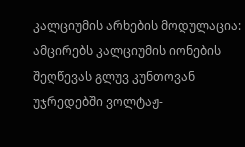კალციუმის არხების მოდულაცია: ამცირებს კალციუმის იონების შეღწევას გლუვ კუნთოვან უჯრედებში ვოლტაჟ-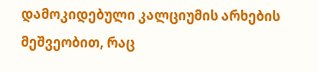დამოკიდებული კალციუმის არხების მეშვეობით, რაც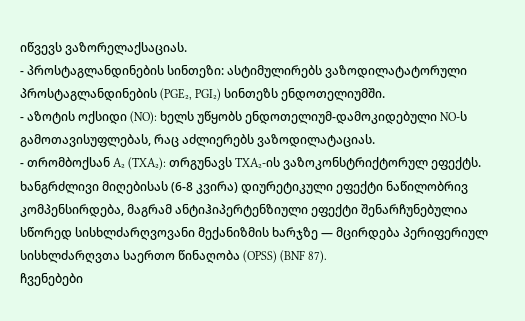იწვევს ვაზორელაქსაციას.
- პროსტაგლანდინების სინთეზი: ასტიმულირებს ვაზოდილატატორული პროსტაგლანდინების (PGE₂, PGI₂) სინთეზს ენდოთელიუმში.
- აზოტის ოქსიდი (NO): ხელს უწყობს ენდოთელიუმ-დამოკიდებული NO-ს გამოთავისუფლებას, რაც აძლიერებს ვაზოდილატაციას.
- თრომბოქსან A₂ (TXA₂): თრგუნავს TXA₂-ის ვაზოკონსტრიქტორულ ეფექტს.
ხანგრძლივი მიღებისას (6-8 კვირა) დიურეტიკული ეფექტი ნაწილობრივ კომპენსირდება, მაგრამ ანტიჰიპერტენზიული ეფექტი შენარჩუნებულია სწორედ სისხლძარღვოვანი მექანიზმის ხარჯზე — მცირდება პერიფერიულ სისხლძარღვთა საერთო წინაღობა (OPSS) (BNF 87).
ჩვენებები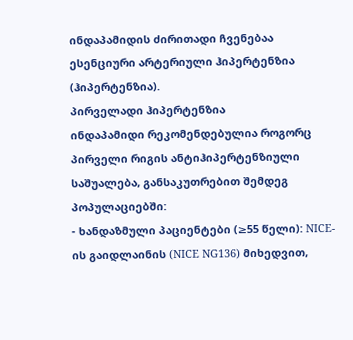ინდაპამიდის ძირითადი ჩვენებაა ესენციური არტერიული ჰიპერტენზია (ჰიპერტენზია).
პირველადი ჰიპერტენზია
ინდაპამიდი რეკომენდებულია როგორც პირველი რიგის ანტიჰიპერტენზიული საშუალება, განსაკუთრებით შემდეგ პოპულაციებში:
- ხანდაზმული პაციენტები (≥55 წელი): NICE-ის გაიდლაინის (NICE NG136) მიხედვით,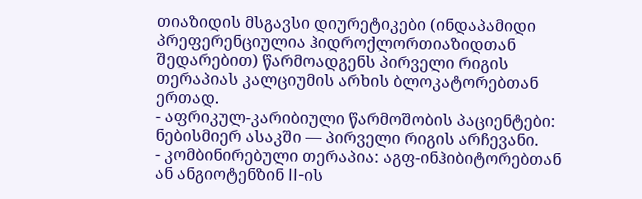თიაზიდის მსგავსი დიურეტიკები (ინდაპამიდი პრეფერენციულია ჰიდროქლორთიაზიდთან შედარებით) წარმოადგენს პირველი რიგის თერაპიას კალციუმის არხის ბლოკატორებთან ერთად.
- აფრიკულ-კარიბიული წარმოშობის პაციენტები: ნებისმიერ ასაკში — პირველი რიგის არჩევანი.
- კომბინირებული თერაპია: აგფ-ინჰიბიტორებთან ან ანგიოტენზინ II-ის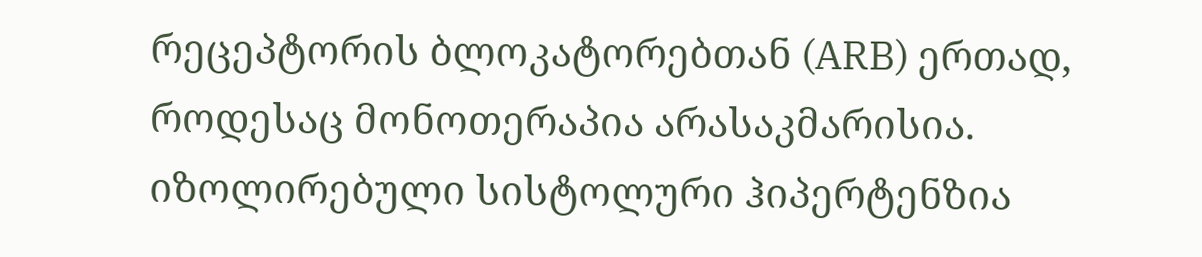რეცეპტორის ბლოკატორებთან (ARB) ერთად, როდესაც მონოთერაპია არასაკმარისია.
იზოლირებული სისტოლური ჰიპერტენზია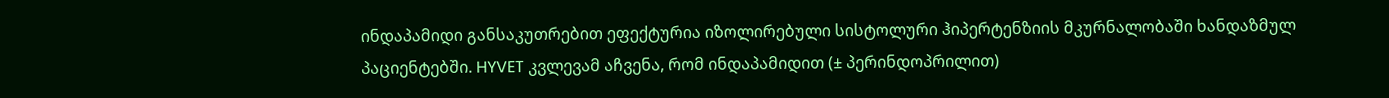ინდაპამიდი განსაკუთრებით ეფექტურია იზოლირებული სისტოლური ჰიპერტენზიის მკურნალობაში ხანდაზმულ პაციენტებში. HYVET კვლევამ აჩვენა, რომ ინდაპამიდით (± პერინდოპრილით)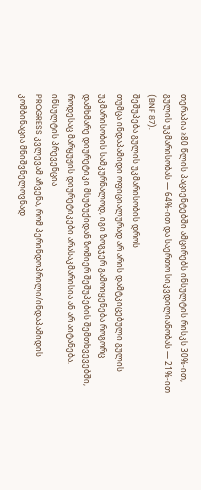თერაპია ≥80 წლის პაციენტებში ამცირებს ინსულტის რისკს 30%-ით, გულის უკმარისობას — 64%-ით და საერთო სიკვდილიანობას — 21%-ით (BNF 87).
შეშუპება გულის უკმარისობის დროს
თუმცა ინდაპამიდი ოფიციალურად არ არის დამტკიცებული გულის უკმარისობის სამკურნალოდ, იგი ზოგჯერ გამოიყენება როგორც დამხმარე დიურეტიკი მსუბუქიდან ზომიერ შეშუპების შემთხვევებში, როდესაც მარყუჟის დიურეტიკები არასაკმარისია ან არ აიტანება.
ინსულტის პრევენცია
PROGRESS კვლევამ აჩვენა, რომ პერინდოპრილი/ინდაპამიდის კომბინაცია მნიშვნელოვნად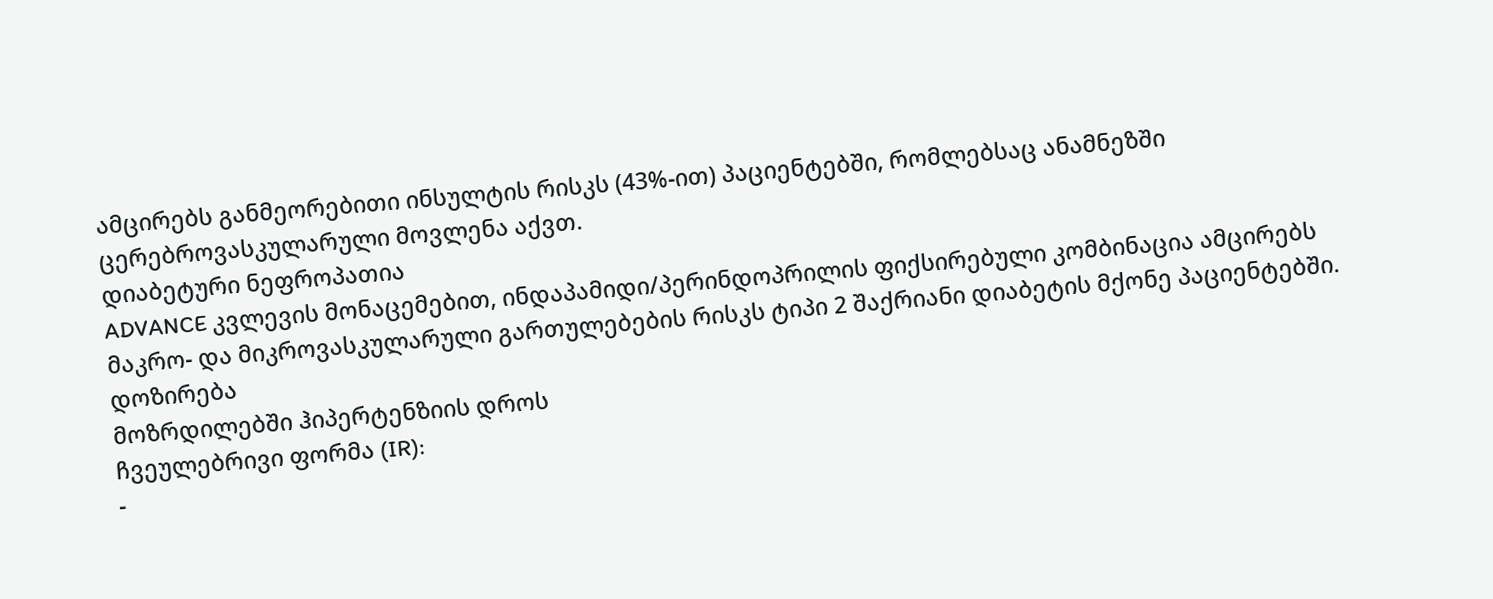ამცირებს განმეორებითი ინსულტის რისკს (43%-ით) პაციენტებში, რომლებსაც ანამნეზში ცერებროვასკულარული მოვლენა აქვთ.
დიაბეტური ნეფროპათია
ADVANCE კვლევის მონაცემებით, ინდაპამიდი/პერინდოპრილის ფიქსირებული კომბინაცია ამცირებს მაკრო- და მიკროვასკულარული გართულებების რისკს ტიპი 2 შაქრიანი დიაბეტის მქონე პაციენტებში.
დოზირება
მოზრდილებში ჰიპერტენზიის დროს
ჩვეულებრივი ფორმა (IR):
-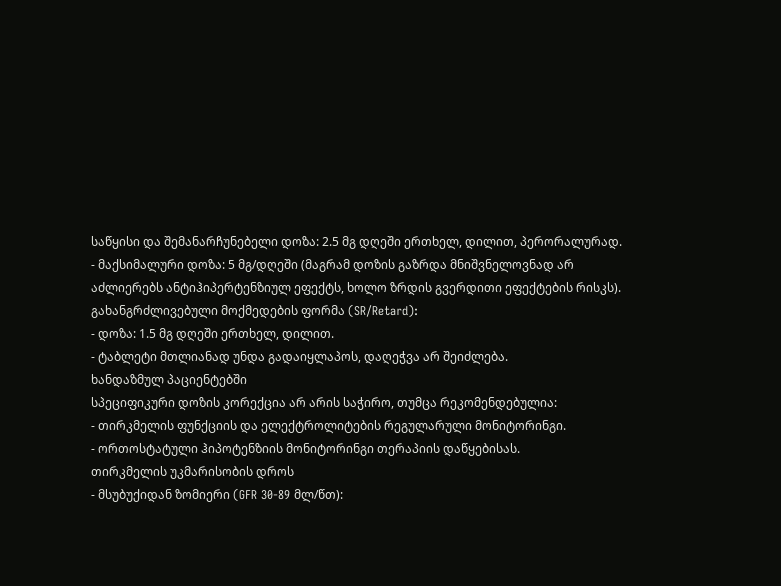საწყისი და შემანარჩუნებელი დოზა: 2.5 მგ დღეში ერთხელ, დილით, პერორალურად.
- მაქსიმალური დოზა: 5 მგ/დღეში (მაგრამ დოზის გაზრდა მნიშვნელოვნად არ აძლიერებს ანტიჰიპერტენზიულ ეფექტს, ხოლო ზრდის გვერდითი ეფექტების რისკს).
გახანგრძლივებული მოქმედების ფორმა (SR/Retard):
- დოზა: 1.5 მგ დღეში ერთხელ, დილით.
- ტაბლეტი მთლიანად უნდა გადაიყლაპოს, დაღეჭვა არ შეიძლება.
ხანდაზმულ პაციენტებში
სპეციფიკური დოზის კორექცია არ არის საჭირო, თუმცა რეკომენდებულია:
- თირკმელის ფუნქციის და ელექტროლიტების რეგულარული მონიტორინგი.
- ორთოსტატული ჰიპოტენზიის მონიტორინგი თერაპიის დაწყებისას.
თირკმელის უკმარისობის დროს
- მსუბუქიდან ზომიერი (GFR 30-89 მლ/წთ):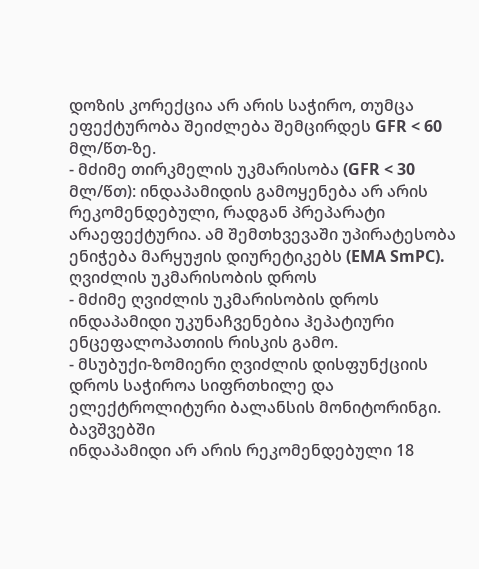დოზის კორექცია არ არის საჭირო, თუმცა ეფექტურობა შეიძლება შემცირდეს GFR < 60 მლ/წთ-ზე.
- მძიმე თირკმელის უკმარისობა (GFR < 30 მლ/წთ): ინდაპამიდის გამოყენება არ არის რეკომენდებული, რადგან პრეპარატი არაეფექტურია. ამ შემთხვევაში უპირატესობა ენიჭება მარყუჟის დიურეტიკებს (EMA SmPC).
ღვიძლის უკმარისობის დროს
- მძიმე ღვიძლის უკმარისობის დროს ინდაპამიდი უკუნაჩვენებია ჰეპატიური ენცეფალოპათიის რისკის გამო.
- მსუბუქი-ზომიერი ღვიძლის დისფუნქციის დროს საჭიროა სიფრთხილე და ელექტროლიტური ბალანსის მონიტორინგი.
ბავშვებში
ინდაპამიდი არ არის რეკომენდებული 18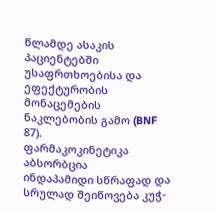წლამდე ასაკის პაციენტებში უსაფრთხოებისა და ეფექტურობის მონაცემების ნაკლებობის გამო (BNF 87).
ფარმაკოკინეტიკა
აბსორბცია
ინდაპამიდი სწრაფად და სრულად შეიწოვება კუჭ-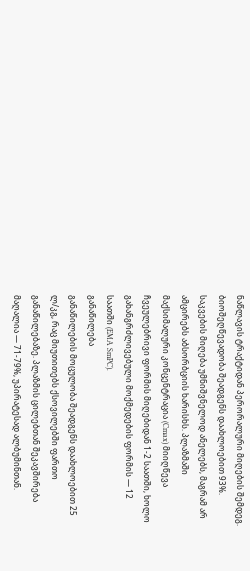ნაწლავის ტრაქტიდან პერორალური მიღების შემდეგ. ბიოშეღწევადობა შეადგენს დაახლოებით 93%. საკვების მიღება უმნიშვნელოდ ანელებს, მაგრამ არ ამცირებს აბსორბციის ხარისხს. პლაზმაში მაქსიმალური კონცენტრაცია (Cmax) მიიღწევა ჩვეულებრივი ფორმის მიღებიდან 1-2 საათში, ხოლო გახანგრძლივებული მოქმედების ფორმის — 12 საათში (EMA SmPC).
განაწილება
განაწილების მოცულობა შეადგენს დაახლოებით 25 ლ/კგ, რაც მიუთითებს ქსოვილებში ფართო განაწილებაზე. პლაზმის ცილებთან შეკავშირება მაღალია — 71-79%, უპირატესად ალბუმინთან.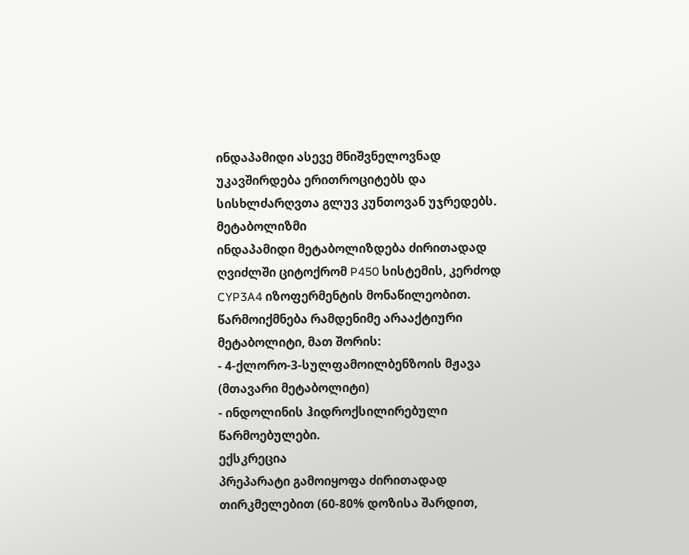ინდაპამიდი ასევე მნიშვნელოვნად უკავშირდება ერითროციტებს და სისხლძარღვთა გლუვ კუნთოვან უჯრედებს.
მეტაბოლიზმი
ინდაპამიდი მეტაბოლიზდება ძირითადად ღვიძლში ციტოქრომ P450 სისტემის, კერძოდ CYP3A4 იზოფერმენტის მონაწილეობით. წარმოიქმნება რამდენიმე არააქტიური მეტაბოლიტი, მათ შორის:
- 4-ქლორო-3-სულფამოილბენზოის მჟავა (მთავარი მეტაბოლიტი)
- ინდოლინის ჰიდროქსილირებული წარმოებულები.
ექსკრეცია
პრეპარატი გამოიყოფა ძირითადად თირკმელებით (60-80% დოზისა შარდით,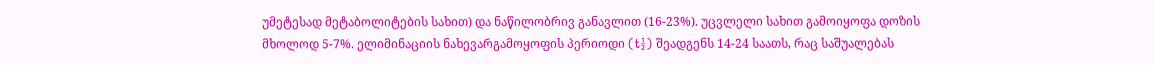უმეტესად მეტაბოლიტების სახით) და ნაწილობრივ განავლით (16-23%). უცვლელი სახით გამოიყოფა დოზის მხოლოდ 5-7%. ელიმინაციის ნახევარგამოყოფის პერიოდი (t½) შეადგენს 14-24 საათს, რაც საშუალებას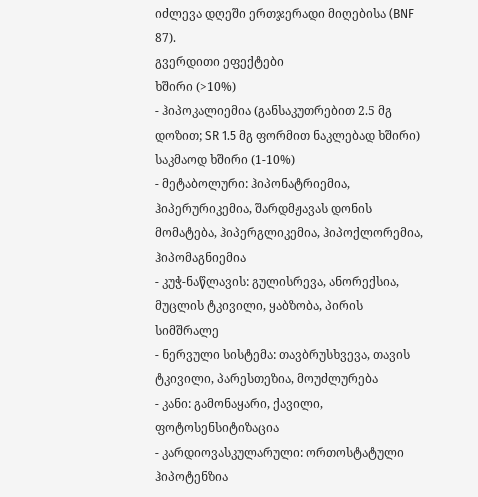იძლევა დღეში ერთჯერადი მიღებისა (BNF 87).
გვერდითი ეფექტები
ხშირი (>10%)
- ჰიპოკალიემია (განსაკუთრებით 2.5 მგ დოზით; SR 1.5 მგ ფორმით ნაკლებად ხშირი)
საკმაოდ ხშირი (1-10%)
- მეტაბოლური: ჰიპონატრიემია, ჰიპერურიკემია, შარდმჟავას დონის მომატება, ჰიპერგლიკემია, ჰიპოქლორემია, ჰიპომაგნიემია
- კუჭ-ნაწლავის: გულისრევა, ანორექსია, მუცლის ტკივილი, ყაბზობა, პირის სიმშრალე
- ნერვული სისტემა: თავბრუსხვევა, თავის ტკივილი, პარესთეზია, მოუძლურება
- კანი: გამონაყარი, ქავილი, ფოტოსენსიტიზაცია
- კარდიოვასკულარული: ორთოსტატული ჰიპოტენზია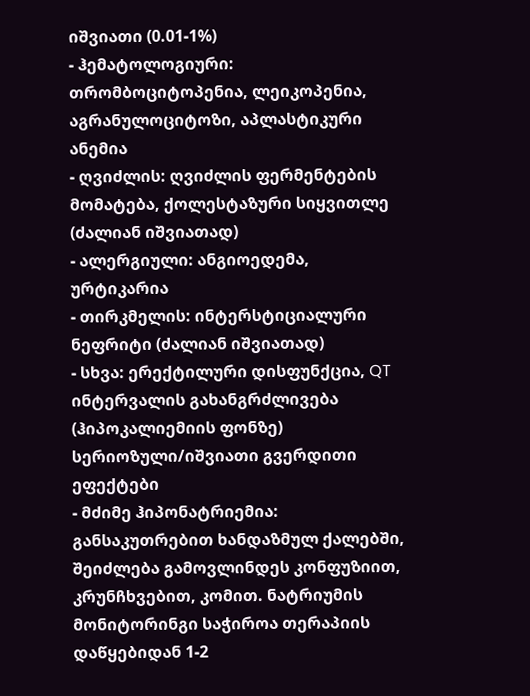იშვიათი (0.01-1%)
- ჰემატოლოგიური: თრომბოციტოპენია, ლეიკოპენია, აგრანულოციტოზი, აპლასტიკური ანემია
- ღვიძლის: ღვიძლის ფერმენტების მომატება, ქოლესტაზური სიყვითლე (ძალიან იშვიათად)
- ალერგიული: ანგიოედემა, ურტიკარია
- თირკმელის: ინტერსტიციალური ნეფრიტი (ძალიან იშვიათად)
- სხვა: ერექტილური დისფუნქცია, QT ინტერვალის გახანგრძლივება (ჰიპოკალიემიის ფონზე)
სერიოზული/იშვიათი გვერდითი ეფექტები
- მძიმე ჰიპონატრიემია: განსაკუთრებით ხანდაზმულ ქალებში, შეიძლება გამოვლინდეს კონფუზიით, კრუნჩხვებით, კომით. ნატრიუმის მონიტორინგი საჭიროა თერაპიის დაწყებიდან 1-2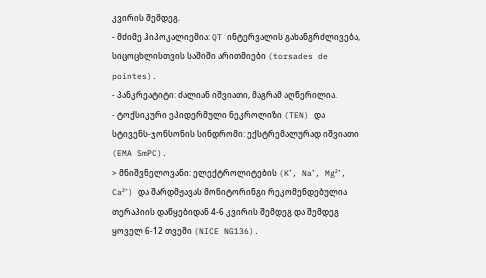კვირის შემდეგ.
- მძიმე ჰიპოკალიემია: QT ინტერვალის გახანგრძლივება, სიცოცხლისთვის საშიში არითმიები (torsades de pointes).
- პანკრეატიტი: ძალიან იშვიათი, მაგრამ აღწერილია.
- ტოქსიკური ეპიდერმული ნეკროლიზი (TEN) და სტივენს-ჯონსონის სინდრომი: ექსტრემალურად იშვიათი (EMA SmPC).
> მნიშვნელოვანი: ელექტროლიტების (K⁺, Na⁺, Mg²⁺, Ca²⁺) და შარდმჟავას მონიტორინგი რეკომენდებულია თერაპიის დაწყებიდან 4-6 კვირის შემდეგ და შემდეგ ყოველ 6-12 თვეში (NICE NG136).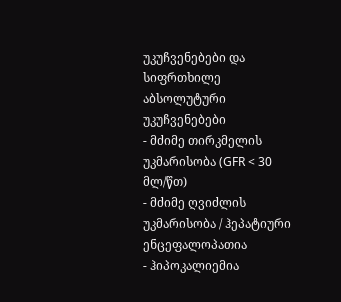უკუჩვენებები და სიფრთხილე
აბსოლუტური უკუჩვენებები
- მძიმე თირკმელის უკმარისობა (GFR < 30 მლ/წთ)
- მძიმე ღვიძლის უკმარისობა / ჰეპატიური ენცეფალოპათია
- ჰიპოკალიემია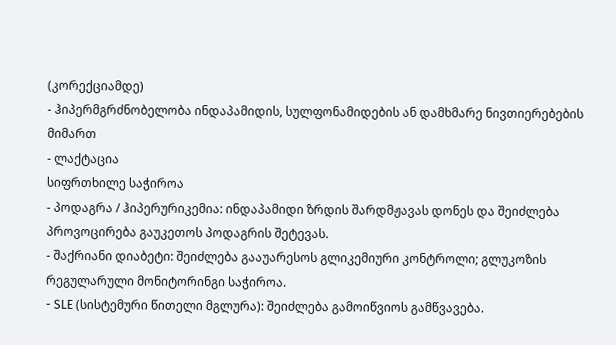(კორექციამდე)
- ჰიპერმგრძნობელობა ინდაპამიდის, სულფონამიდების ან დამხმარე ნივთიერებების მიმართ
- ლაქტაცია
სიფრთხილე საჭიროა
- პოდაგრა / ჰიპერურიკემია: ინდაპამიდი ზრდის შარდმჟავას დონეს და შეიძლება პროვოცირება გაუკეთოს პოდაგრის შეტევას.
- შაქრიანი დიაბეტი: შეიძლება გააუარესოს გლიკემიური კონტროლი; გლუკოზის რეგულარული მონიტორინგი საჭიროა.
- SLE (სისტემური წითელი მგლურა): შეიძლება გამოიწვიოს გამწვავება.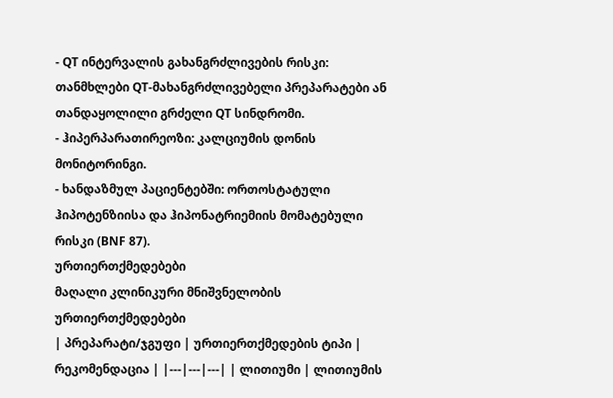- QT ინტერვალის გახანგრძლივების რისკი: თანმხლები QT-მახანგრძლივებელი პრეპარატები ან თანდაყოლილი გრძელი QT სინდრომი.
- ჰიპერპარათირეოზი: კალციუმის დონის მონიტორინგი.
- ხანდაზმულ პაციენტებში: ორთოსტატული ჰიპოტენზიისა და ჰიპონატრიემიის მომატებული რისკი (BNF 87).
ურთიერთქმედებები
მაღალი კლინიკური მნიშვნელობის ურთიერთქმედებები
| პრეპარატი/ჯგუფი | ურთიერთქმედების ტიპი | რეკომენდაცია | |---|---|---| | ლითიუმი | ლითიუმის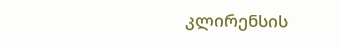კლირენსის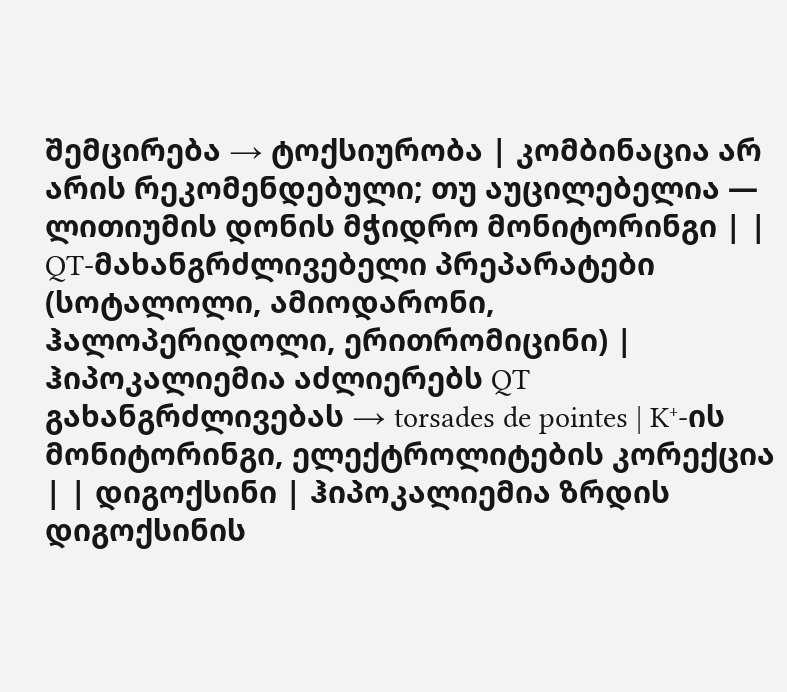შემცირება → ტოქსიურობა | კომბინაცია არ არის რეკომენდებული; თუ აუცილებელია — ლითიუმის დონის მჭიდრო მონიტორინგი | | QT-მახანგრძლივებელი პრეპარატები (სოტალოლი, ამიოდარონი, ჰალოპერიდოლი, ერითრომიცინი) | ჰიპოკალიემია აძლიერებს QT გახანგრძლივებას → torsades de pointes | K⁺-ის მონიტორინგი, ელექტროლიტების კორექცია | | დიგოქსინი | ჰიპოკალიემია ზრდის დიგოქსინის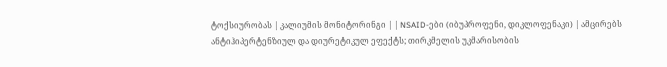ტოქსიურობას | კალიუმის მონიტორინგი | | NSAID-ები (იბუპროფენი, დიკლოფენაკი) | ამცირებს ანტიჰიპერტენზიულ და დიურეტიკულ ეფექტს; თირკმელის უკმარისობის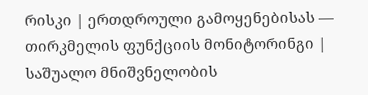რისკი | ერთდროული გამოყენებისას — თირკმელის ფუნქციის მონიტორინგი |
საშუალო მნიშვნელობის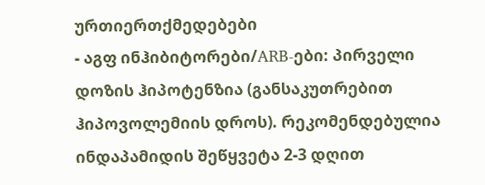ურთიერთქმედებები
- აგფ ინჰიბიტორები/ARB-ები: პირველი დოზის ჰიპოტენზია (განსაკუთრებით ჰიპოვოლემიის დროს). რეკომენდებულია ინდაპამიდის შეწყვეტა 2-3 დღით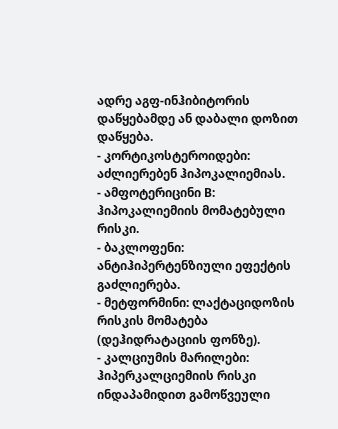ადრე აგფ-ინჰიბიტორის დაწყებამდე ან დაბალი დოზით დაწყება.
- კორტიკოსტეროიდები: აძლიერებენ ჰიპოკალიემიას.
- ამფოტერიცინი B: ჰიპოკალიემიის მომატებული რისკი.
- ბაკლოფენი: ანტიჰიპერტენზიული ეფექტის გაძლიერება.
- მეტფორმინი: ლაქტაციდოზის რისკის მომატება (დეჰიდრატაციის ფონზე).
- კალციუმის მარილები: ჰიპერკალციემიის რისკი ინდაპამიდით გამოწვეული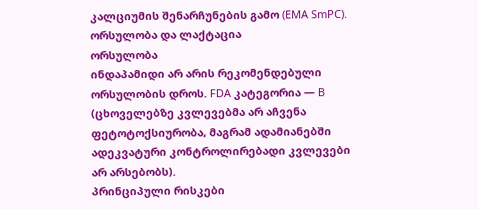კალციუმის შენარჩუნების გამო (EMA SmPC).
ორსულობა და ლაქტაცია
ორსულობა
ინდაპამიდი არ არის რეკომენდებული ორსულობის დროს. FDA კატეგორია — B (ცხოველებზე კვლევებმა არ აჩვენა ფეტოტოქსიურობა, მაგრამ ადამიანებში ადეკვატური კონტროლირებადი კვლევები არ არსებობს).
პრინციპული რისკები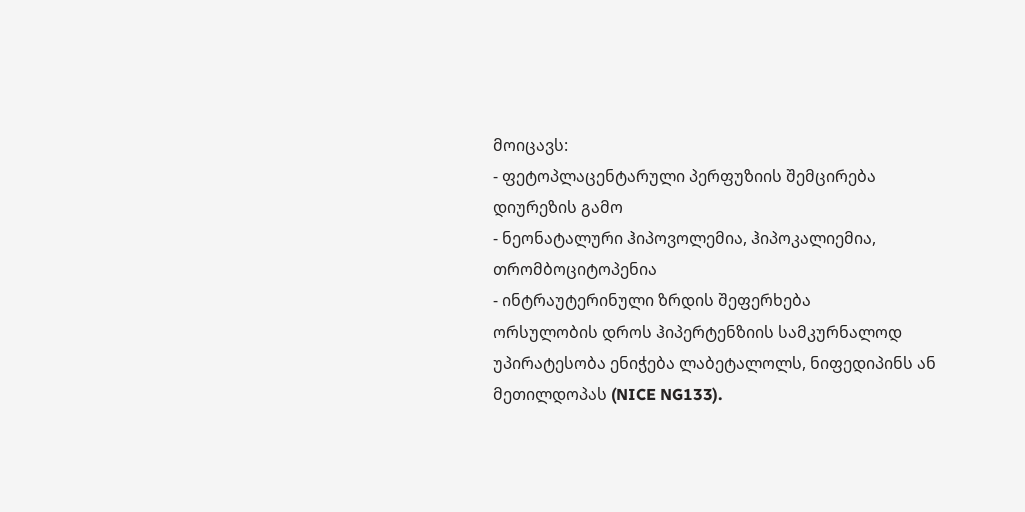მოიცავს:
- ფეტოპლაცენტარული პერფუზიის შემცირება დიურეზის გამო
- ნეონატალური ჰიპოვოლემია, ჰიპოკალიემია, თრომბოციტოპენია
- ინტრაუტერინული ზრდის შეფერხება
ორსულობის დროს ჰიპერტენზიის სამკურნალოდ უპირატესობა ენიჭება ლაბეტალოლს, ნიფედიპინს ან მეთილდოპას (NICE NG133).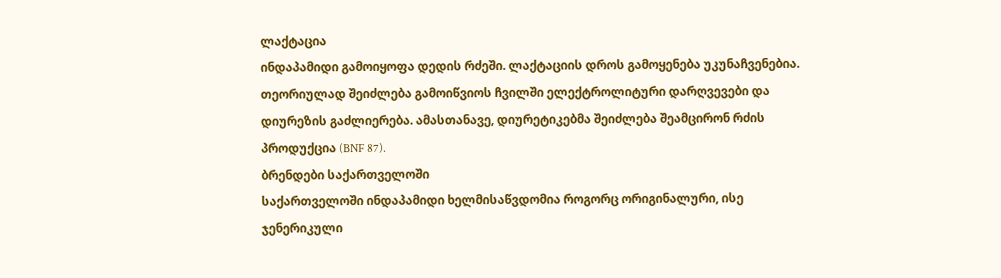ლაქტაცია
ინდაპამიდი გამოიყოფა დედის რძეში. ლაქტაციის დროს გამოყენება უკუნაჩვენებია. თეორიულად შეიძლება გამოიწვიოს ჩვილში ელექტროლიტური დარღვევები და დიურეზის გაძლიერება. ამასთანავე, დიურეტიკებმა შეიძლება შეამცირონ რძის პროდუქცია (BNF 87).
ბრენდები საქართველოში
საქართველოში ინდაპამიდი ხელმისაწვდომია როგორც ორიგინალური, ისე ჯენერიკული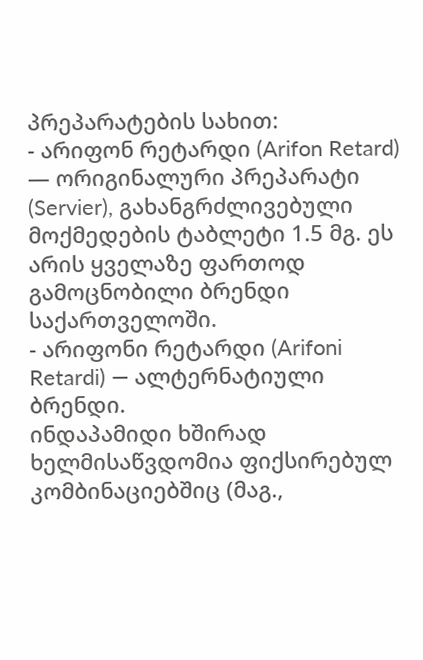პრეპარატების სახით:
- არიფონ რეტარდი (Arifon Retard) — ორიგინალური პრეპარატი (Servier), გახანგრძლივებული მოქმედების ტაბლეტი 1.5 მგ. ეს არის ყველაზე ფართოდ გამოცნობილი ბრენდი საქართველოში.
- არიფონი რეტარდი (Arifoni Retardi) — ალტერნატიული ბრენდი.
ინდაპამიდი ხშირად ხელმისაწვდომია ფიქსირებულ კომბინაციებშიც (მაგ.,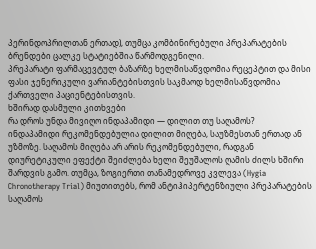პერინდოპრილთან ერთად), თუმცა კომბინირებული პრეპარატების ბრენდები ცალკე სტატიებშია წარმოდგენილი.
პრეპარატი ფარმაცევტულ ბაზარზე ხელმისაწვდომია რეცეპტით და მისი ფასი ჯენერიკული ვარიანტებისთვის საკმაოდ ხელმისაწვდომია ქართველი პაციენტებისთვის.
ხშირად დასმული კითხვები
რა დროს უნდა მივიღო ინდაპამიდი — დილით თუ საღამოს?
ინდაპამიდი რეკომენდებულია დილით მიღება, საუზმესთან ერთად ან უზმოზე. საღამოს მიღება არ არის რეკომენდებული, რადგან დიურეტიკული ეფექტი შეიძლება ხელი შეუშალოს ღამის ძილს ხშირი შარდვის გამო. თუმცა, ზოგიერთი თანამედროვე კვლევა (Hygia Chronotherapy Trial) მიუთითებს, რომ ანტიჰიპერტენზიული პრეპარატების საღამოს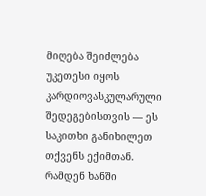მიღება შეიძლება უკეთესი იყოს კარდიოვასკულარული შედეგებისთვის — ეს საკითხი განიხილეთ თქვენს ექიმთან.
რამდენ ხანში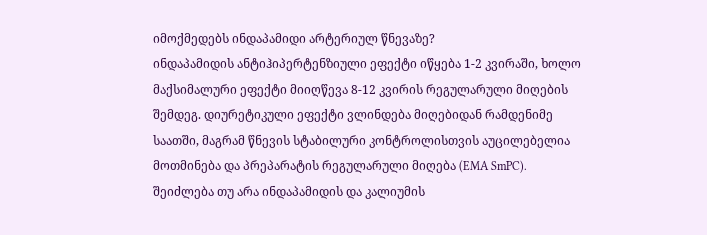იმოქმედებს ინდაპამიდი არტერიულ წნევაზე?
ინდაპამიდის ანტიჰიპერტენზიული ეფექტი იწყება 1-2 კვირაში, ხოლო მაქსიმალური ეფექტი მიიღწევა 8-12 კვირის რეგულარული მიღების შემდეგ. დიურეტიკული ეფექტი ვლინდება მიღებიდან რამდენიმე საათში, მაგრამ წნევის სტაბილური კონტროლისთვის აუცილებელია მოთმინება და პრეპარატის რეგულარული მიღება (EMA SmPC).
შეიძლება თუ არა ინდაპამიდის და კალიუმის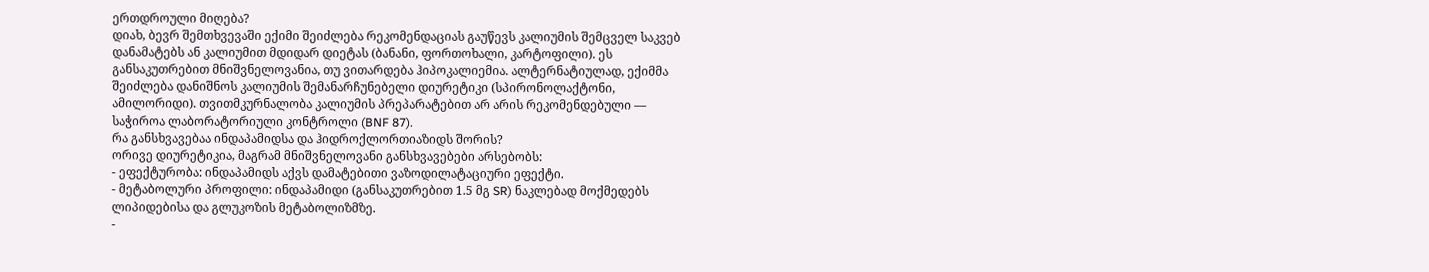ერთდროული მიღება?
დიახ, ბევრ შემთხვევაში ექიმი შეიძლება რეკომენდაციას გაუწევს კალიუმის შემცველ საკვებ დანამატებს ან კალიუმით მდიდარ დიეტას (ბანანი, ფორთოხალი, კარტოფილი). ეს განსაკუთრებით მნიშვნელოვანია, თუ ვითარდება ჰიპოკალიემია. ალტერნატიულად, ექიმმა შეიძლება დანიშნოს კალიუმის შემანარჩუნებელი დიურეტიკი (სპირონოლაქტონი, ამილორიდი). თვითმკურნალობა კალიუმის პრეპარატებით არ არის რეკომენდებული — საჭიროა ლაბორატორიული კონტროლი (BNF 87).
რა განსხვავებაა ინდაპამიდსა და ჰიდროქლორთიაზიდს შორის?
ორივე დიურეტიკია, მაგრამ მნიშვნელოვანი განსხვავებები არსებობს:
- ეფექტურობა: ინდაპამიდს აქვს დამატებითი ვაზოდილატაციური ეფექტი.
- მეტაბოლური პროფილი: ინდაპამიდი (განსაკუთრებით 1.5 მგ SR) ნაკლებად მოქმედებს ლიპიდებისა და გლუკოზის მეტაბოლიზმზე.
-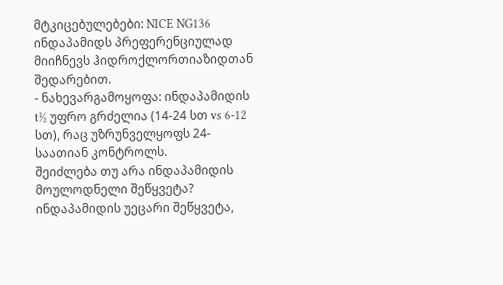მტკიცებულებები: NICE NG136 ინდაპამიდს პრეფერენციულად მიიჩნევს ჰიდროქლორთიაზიდთან შედარებით.
- ნახევარგამოყოფა: ინდაპამიდის t½ უფრო გრძელია (14-24 სთ vs 6-12 სთ), რაც უზრუნველყოფს 24-საათიან კონტროლს.
შეიძლება თუ არა ინდაპამიდის მოულოდნელი შეწყვეტა?
ინდაპამიდის უეცარი შეწყვეტა,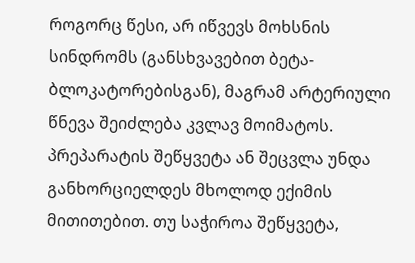როგორც წესი, არ იწვევს მოხსნის სინდრომს (განსხვავებით ბეტა-ბლოკატორებისგან), მაგრამ არტერიული წნევა შეიძლება კვლავ მოიმატოს. პრეპარატის შეწყვეტა ან შეცვლა უნდა განხორციელდეს მხოლოდ ექიმის მითითებით. თუ საჭიროა შეწყვეტა,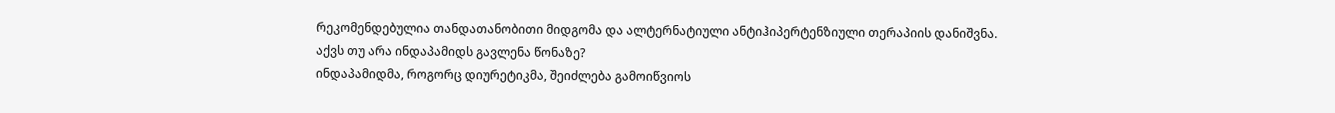რეკომენდებულია თანდათანობითი მიდგომა და ალტერნატიული ანტიჰიპერტენზიული თერაპიის დანიშვნა.
აქვს თუ არა ინდაპამიდს გავლენა წონაზე?
ინდაპამიდმა, როგორც დიურეტიკმა, შეიძლება გამოიწვიოს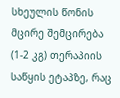სხეულის წონის მცირე შემცირება (1-2 კგ) თერაპიის საწყის ეტაპზე, რაც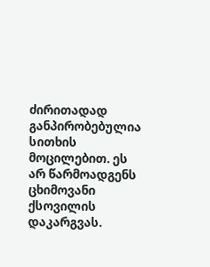ძირითადად განპირობებულია სითხის მოცილებით. ეს არ წარმოადგენს ცხიმოვანი ქსოვილის დაკარგვას.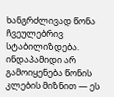ხანგრძლივად წონა ჩვეულებრივ სტაბილიზდება. ინდაპამიდი არ გამოიყენება წონის კლების მიზნით — ეს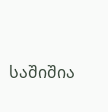საშიშია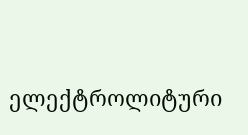ელექტროლიტური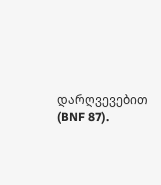დარღვევებით (BNF 87).